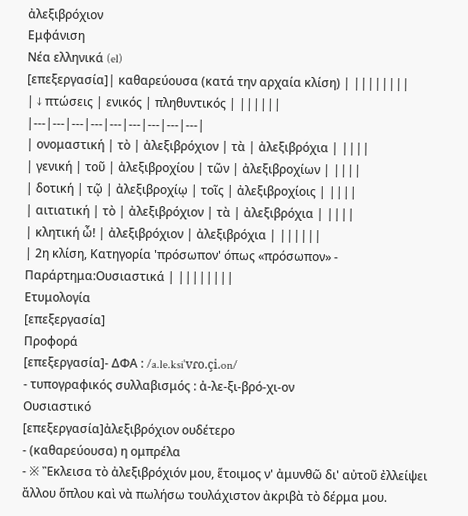ἀλεξιβρόχιον
Εμφάνιση
Νέα ελληνικά (el)
[επεξεργασία]| καθαρεύουσα (κατά την αρχαία κλίση) | ||||||||
| ↓ πτώσεις | ενικός | πληθυντικός | ||||||
|---|---|---|---|---|---|---|---|---|
| ονομαστική | τὸ | ἀλεξιβρόχιον | τὰ | ἀλεξιβρόχια | ||||
| γενική | τοῦ | ἀλεξιβροχίου | τῶν | ἀλεξιβροχίων | ||||
| δοτική | τῷ | ἀλεξιβροχίῳ | τοῖς | ἀλεξιβροχίοις | ||||
| αιτιατική | τὸ | ἀλεξιβρόχιον | τὰ | ἀλεξιβρόχια | ||||
| κλητική ὦ! | ἀλεξιβρόχιον | ἀλεξιβρόχια | ||||||
| 2η κλίση, Κατηγορία 'πρόσωπον' όπως «πρόσωπον» - Παράρτημα:Ουσιαστικά | ||||||||
Ετυμολογία
[επεξεργασία]
Προφορά
[επεξεργασία]- ΔΦΑ : /a.le.ksiˈvɾo.çi.on/
- τυπογραφικός συλλαβισμός : ἀ‐λε‐ξι‐βρό‐χι‐ον
Ουσιαστικό
[επεξεργασία]ἀλεξιβρόχιον ουδέτερο
- (καθαρεύουσα) η ομπρέλα
- ※ Ἒκλεισα τὸ ἀλεξιβρόχιόν μου, ἕτοιμος ν' ἀμυνθῶ δι' αὐτοῦ ἐλλείψει ἄλλου ὅπλου καὶ νὰ πωλήσω τουλάχιστον ἀκριβὰ τὸ δέρμα μου.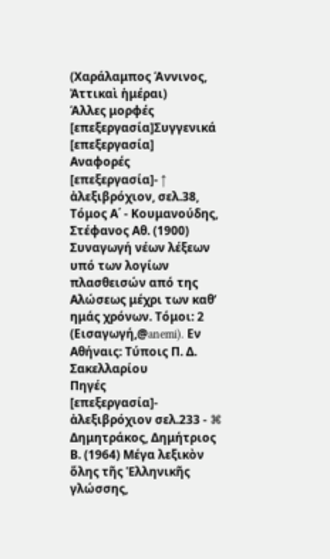(Χαράλαμπος Άννινος, Ἀττικαὶ ἡμέραι)
Άλλες μορφές
[επεξεργασία]Συγγενικά
[επεξεργασία]
Αναφορές
[επεξεργασία]- ↑ ἀλεξιβρόχιον, σελ.38, Τόμος Α΄ - Κουμανούδης, Στέφανος Αθ. (1900) Συναγωγή νέων λέξεων υπό των λογίων πλασθεισών από της Αλώσεως μέχρι των καθ’ ημάς χρόνων. Τόμοι: 2 (Εισαγωγή,@anemi). Εν Αθήναις: Τύποις Π. Δ. Σακελλαρίου
Πηγές
[επεξεργασία]- ἀλεξιβρόχιον σελ.233 - ⌘ Δημητράκος, Δημήτριος Β. (1964) Μέγα λεξικὸν ὅλης τῆς Ἑλληνικῆς γλώσσης,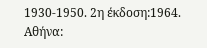1930-1950. 2η έκδοση:1964. Αθήνα: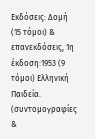Εκδόσεις: Δομή (15 τόμοι) & επανεκδόσεις, 1η έκδοση:1953 (9 τόμοι) Ελληνική Παιδεία. (συντομογραφίες &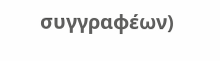συγγραφέων)